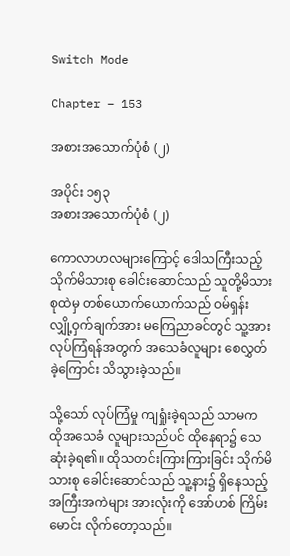Switch Mode

Chapter – 153

အစားအသောက်ပုံစံ (၂)

အပိုင်း ၁၅၃
အစားအသောက်ပုံစံ (၂)

ကောလာဟလများကြောင့် ဒေါသကြီးသည့် သိုက်မိသားစု ခေါင်းဆောင်သည် သူတို့မိသားစုထဲမှ တစ်ယောက်ယောက်သည် ဝမ်ရှန်း လျှို့ဝှက်ချက်အား မကြေညာခင်တွင် သူ့အား လုပ်ကြံရန်အတွက် အသေခံလူများ စေလွှတ်ခဲ့ကြောင်း သိသွားခဲ့သည်။

သို့သော် လုပ်ကြံမှု ကျရှုံးခဲ့ရသည် သာမက ထိုအသေခံ လူများသည်ပင် ထိုနေရာ၌ သေဆုံးခဲ့ရ၏။ ထိုသတင်းကြားကြားခြင်း သိုက်မိသားစု ခေါင်းဆောင်သည် သူ့နား၌ ရှိနေသည့် အကြီးအကဲများ အားလုံးကို အော်ဟစ် ကြိမ်းမောင်း လိုက်တော့သည်။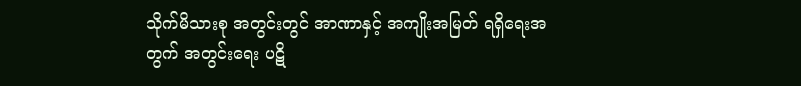သိုက်မိသားစု အတွင်းတွင် အာဏာနှင့် အကျိုးအမြတ် ရရှိရေးအတွက် အတွင်းရေး ပဋိ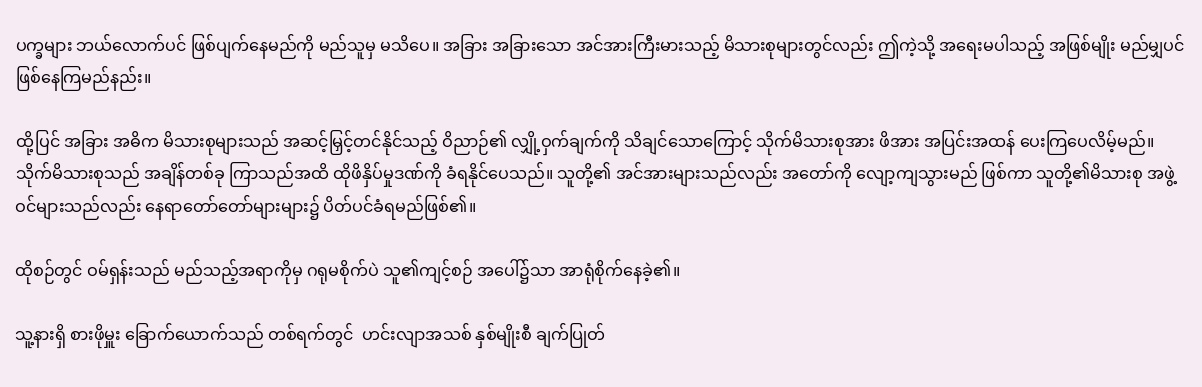ပက္ခများ ဘယ်လောက်ပင် ဖြစ်ပျက်နေမည်ကို မည်သူမှ မသိပေ။ အခြား အခြားသော အင်အားကြီးမားသည့် မိသားစုများတွင်လည်း ဤကဲ့သို့ အရေးမပါသည့် အဖြစ်မျိုး မည်မျှပင် ဖြစ်နေကြမည်နည်း။

ထို့ပြင် အခြား အဓိက မိသားစုများသည် အဆင့်မြှင့်တင်နိုင်သည့် ဝိညာဉ်၏ လျှို့ဝှက်ချက်ကို သိချင်သောကြောင့် သိုက်မိသားစုအား ဖိအား အပြင်းအထန် ပေးကြပေလိမ့်မည်။ သိုက်မိသားစုသည် အချိန်တစ်ခု ကြာသည်အထိ ထိုဖိနှိပ်မှုဒဏ်ကို ခံရနိုင်ပေသည်။ သူတို့၏ အင်အားများသည်လည်း အတော်ကို လျော့ကျသွားမည် ဖြစ်ကာ သူတို့၏မိသားစု အဖွဲ့ဝင်များသည်လည်း နေရာတော်တော်များများ၌ ပိတ်ပင်ခံရမည်ဖြစ်၏။

ထိုစဉ်တွင် ဝမ်ရှန်းသည် မည်သည့်အရာကိုမှ ဂရုမစိုက်ပဲ သူ၏ကျင့်စဉ် အပေါ်၌သာ အာရုံစိုက်နေခဲ့၏။

သူ့နားရှိ စားဖိုမှူး ခြောက်ယောက်သည် တစ်ရက်တွင်  ဟင်းလျာအသစ် နှစ်မျိုးစီ ချက်ပြုတ်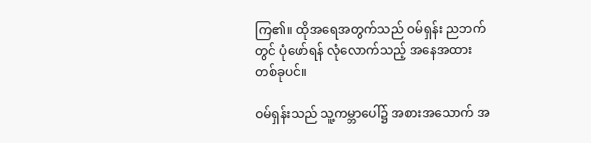ကြ၏။ ထိုအရေအတွက်သည် ဝမ်ရှန်း ညဘက်တွင် ပုံဖော်ရန် လုံလောက်သည့် အနေအထား တစ်ခုပင်။

ဝမ်ရှန်းသည် သူ့ကမ္ဘာပေါ်၌ အစားအသောက် အ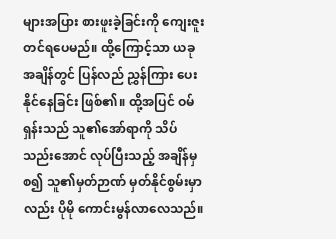များအပြား စားဖူးခဲ့ခြင်းကို ကျေးဇူးတင်ရပေမည်။ ထို့ကြောင့်သာ ယခုအချိန်တွင် ပြန်လည် ညွှန်ကြား ပေးနိုင်နေခြင်း ဖြစ်၏။ ထို့အပြင် ဝမ်ရှန်းသည် သူ၏အော်ရာကို သိပ်သည်းအောင် လုပ်ပြီးသည့် အချိန်မှစ၍ သူ၏မှတ်ဉာဏ် မှတ်နိုင်စွမ်းမှာလည်း ပိုမို ကောင်းမွန်လာလေသည်။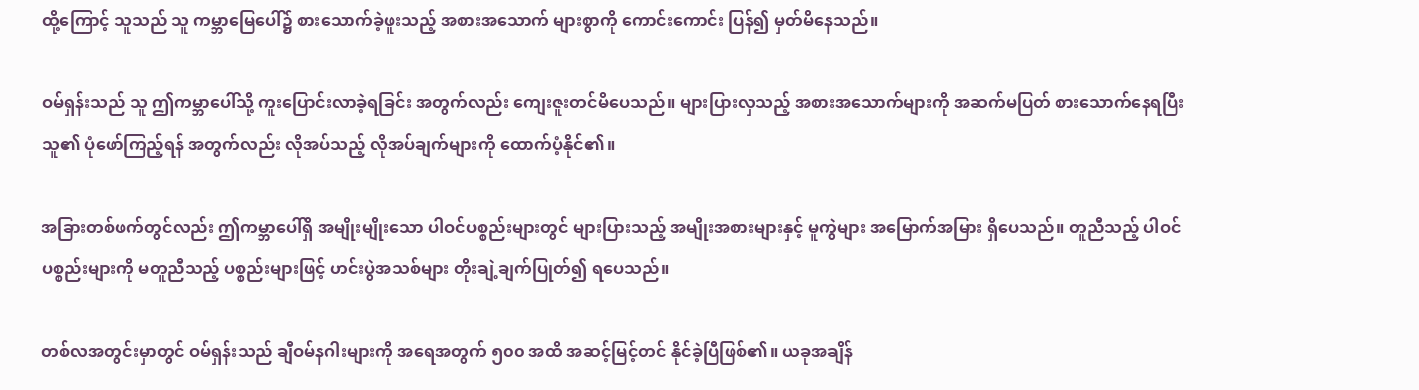ထို့ကြောင့် သူသည် သူ ကမ္ဘာမြေပေါ်၌ စားသောက်ခဲ့ဖူးသည့် အစားအသောက် များစွာကို ကောင်းကောင်း ပြန်၍ မှတ်မိနေသည်။

ဝမ်ရှန်းသည် သူ ဤကမ္ဘာပေါ်သို့ ကူးပြောင်းလာခဲ့ရခြင်း အတွက်လည်း ကျေးဇူးတင်မိပေသည်။ များပြားလှသည့် အစားအသောက်များကို အဆက်မပြတ် စားသောက်နေရပြီး သူ၏ ပုံဖော်ကြည့်ရန် အတွက်လည်း လိုအပ်သည့် လိုအပ်ချက်များကို ထောက်ပံ့နိုင်၏။

အခြားတစ်ဖက်တွင်လည်း ဤကမ္ဘာပေါ်ရှိ အမျိုးမျိုးသော ပါဝင်ပစ္စည်းများတွင် များပြားသည့် အမျိုးအစားများနှင့် မူကွဲများ အမြောက်အမြား ရှိပေသည်။ တူညီသည့် ပါဝင်ပစ္စည်းများကို မတူညီသည့် ပစ္စည်းများဖြင့် ဟင်းပွဲအသစ်များ တိုးချဲ့ချက်ပြုတ်၍ ရပေသည်။

တစ်လအတွင်းမှာတွင် ဝမ်ရှန်းသည် ချီဝမ်နဂါးများကို အရေအတွက် ၅၀၀ အထိ အဆင့်မြင့်တင် နိုင်ခဲ့ပြီဖြစ်၏။ ယခုအချိန်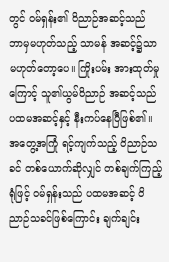တွင် ဝမ်ရှန်း၏ ဝိညာဉ်အဆင့်သည် ဘာမှမဟုတ်သည့် သာမန် အဆင့်၌သာ မဟုတ်တော့ပေ။ ကြိုးပမ်း အားထုတ်မှုကြောင့် သူ၏ယွမ်ဝိညာဉ် အဆင့်သည် ပထမအဆင့်နှင့် နီးကပ်နေပြီဖြစ်၏။ အတွေ့အကြုံ ရင့်ကျက်သည့် ဝိညာဉ်သခင် တစ်ယောက်ဆိုလျှင် တစ်ချက်ကြည့်ရုံဖြင့် ဝမ်ရှန်းသည် ပထမအဆင့် ဝိညာဉ်သခင်ဖြစ်ကြောင်း ချက်ချင်း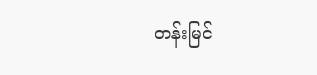တန်းမြင်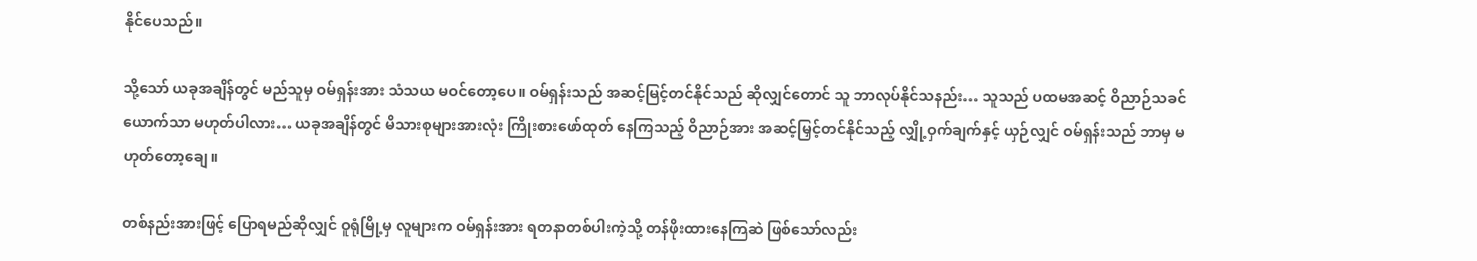နိုင်ပေသည်။

သို့သော် ယခုအချိန်တွင် မည်သူမှ ဝမ်ရှန်းအား သံသယ မဝင်တော့ပေ။ ဝမ်ရှန်းသည် အဆင့်မြင့်တင်နိုင်သည် ဆိုလျှင်တောင် သူ ဘာလုပ်နိုင်သနည်း… သူသည် ပထမအဆင့် ဝိညာဉ်သခင်ယောက်သာ မဟုတ်ပါလား… ယခုအချိန်တွင် မိသားစုများအားလုံး ကြိုးစားဖော်ထုတ် နေကြသည့် ဝိညာဉ်အား အဆင့်မြှင့်တင်နိုင်သည့် လျှို့ဝှက်ချက်နှင့် ယှဉ်လျှင် ဝမ်ရှန်းသည် ဘာမှ မဟုတ်တော့ချေ။

တစ်နည်းအားဖြင့် ပြောရမည်ဆိုလျှင် ဝူရုံမြို့မှ လူများက ဝမ်ရှန်းအား ရတနာတစ်ပါးကဲ့သို့ တန်ဖိုးထားနေကြဆဲ ဖြစ်သော်လည်း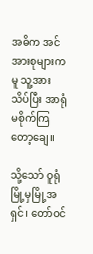အဓိက အင်အားစုများကမူ သူ့အား သိပ်ပြီး အာရုံမစိုက်ကြတော့ချေ။

သို့သော် ဝူရုံမြို့မှမြို့အရှင်၊ တော်ဝင်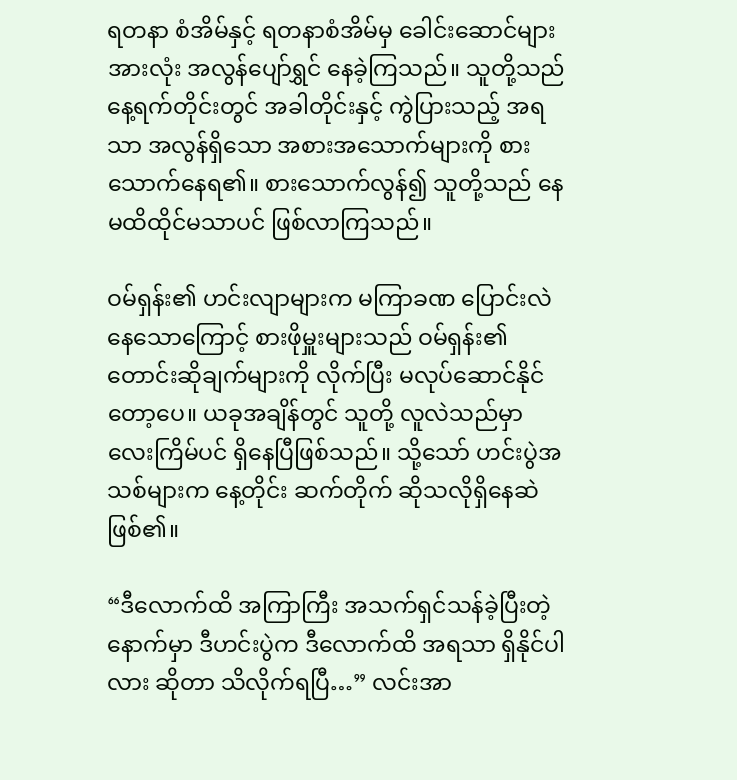ရတနာ စံအိမ်နှင့် ရတနာစံအိမ်မှ ခေါင်းဆောင်များအားလုံး အလွန်ပျော်ရွှင် နေခဲ့ကြသည်။ သူတို့သည် နေ့ရက်တိုင်းတွင် အခါတိုင်းနှင့် ကွဲပြားသည့် အရသာ အလွန်ရှိသော အစားအသောက်များကို စားသောက်နေရ၏။ စားသောက်လွန်၍ သူတို့သည် နေမထိထိုင်မသာပင် ဖြစ်လာကြသည်။

ဝမ်ရှန်း၏ ဟင်းလျာများက မကြာခဏ ပြောင်းလဲ နေသောကြောင့် စားဖိုမှူးများသည် ဝမ်ရှန်း၏ တောင်းဆိုချက်များကို လိုက်ပြီး မလုပ်ဆောင်နိုင်တော့ပေ။ ယခုအချိန်တွင် သူတို့ လူလဲသည်မှာ လေးကြိမ်ပင် ရှိနေပြီဖြစ်သည်။ သို့သော် ဟင်းပွဲအသစ်များက နေ့တိုင်း ဆက်တိုက် ဆိုသလိုရှိနေဆဲ ဖြစ်၏။

“ဒီလောက်ထိ အကြာကြီး အသက်ရှင်သန်ခဲ့ပြီးတဲ့ နောက်မှာ ဒီဟင်းပွဲက ဒီလောက်ထိ အရသာ ရှိနိုင်ပါလား ဆိုတာ သိလိုက်ရပြီ…” လင်းအာ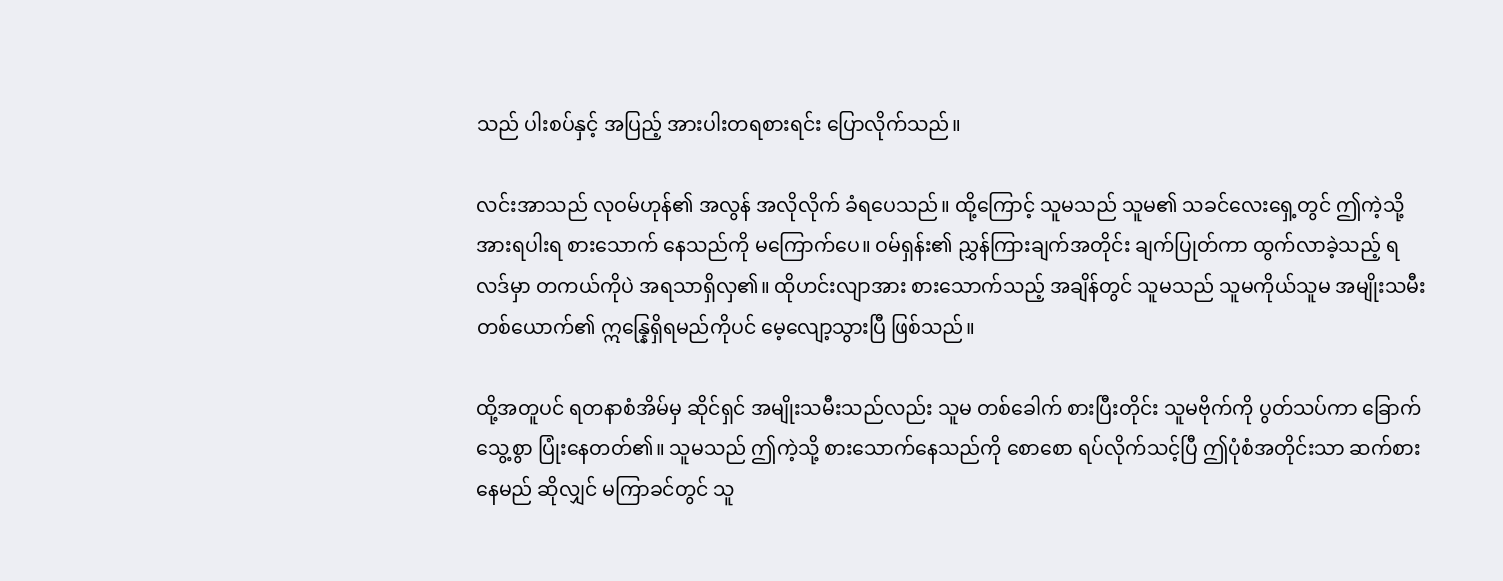သည် ပါးစပ်နှင့် အပြည့် အားပါးတရစားရင်း ပြောလိုက်သည်။

လင်းအာသည် လုဝမ်ဟုန်၏ အလွန် အလိုလိုက် ခံရပေသည်။ ထို့ကြောင့် သူမသည် သူမ၏ သခင်လေးရှေ့တွင် ဤကဲ့သို့ အားရပါးရ စားသောက် နေသည်ကို မကြောက်ပေ။ ဝမ်ရှန်း၏ ညွှန်ကြားချက်အတိုင်း ချက်ပြုတ်ကာ ထွက်လာခဲ့သည့် ရလဒ်မှာ တကယ်ကိုပဲ အရသာရှိလှ၏။ ထိုဟင်းလျာအား စားသောက်သည့် အချိန်တွင် သူမသည် သူမကိုယ်သူမ အမျိုးသမီး တစ်ယောက်၏ ဣန္နြေရှိရမည်ကိုပင် မေ့လျော့သွားပြီ ဖြစ်သည်။

ထို့အတူပင် ရတနာစံအိမ်မှ ဆိုင်ရှင် အမျိုးသမီးသည်လည်း သူမ တစ်ခေါက် စားပြီးတိုင်း သူမဗိုက်ကို ပွတ်သပ်ကာ ခြောက်သွေ့စွာ ပြုံးနေတတ်၏။ သူမသည် ဤကဲ့သို့ စားသောက်နေသည်ကို စောစော ရပ်လိုက်သင့်ပြီ ဤပုံစံအတိုင်းသာ ဆက်စားနေမည် ဆိုလျှင် မကြာခင်တွင် သူ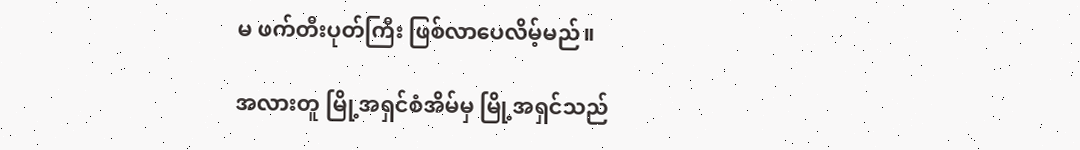မ ဖက်တီးပုတ်ကြီး ဖြစ်လာပေလိမ့်မည်။

အလားတူ မြို့အရှင်စံအိမ်မှ မြို့အရှင်သည်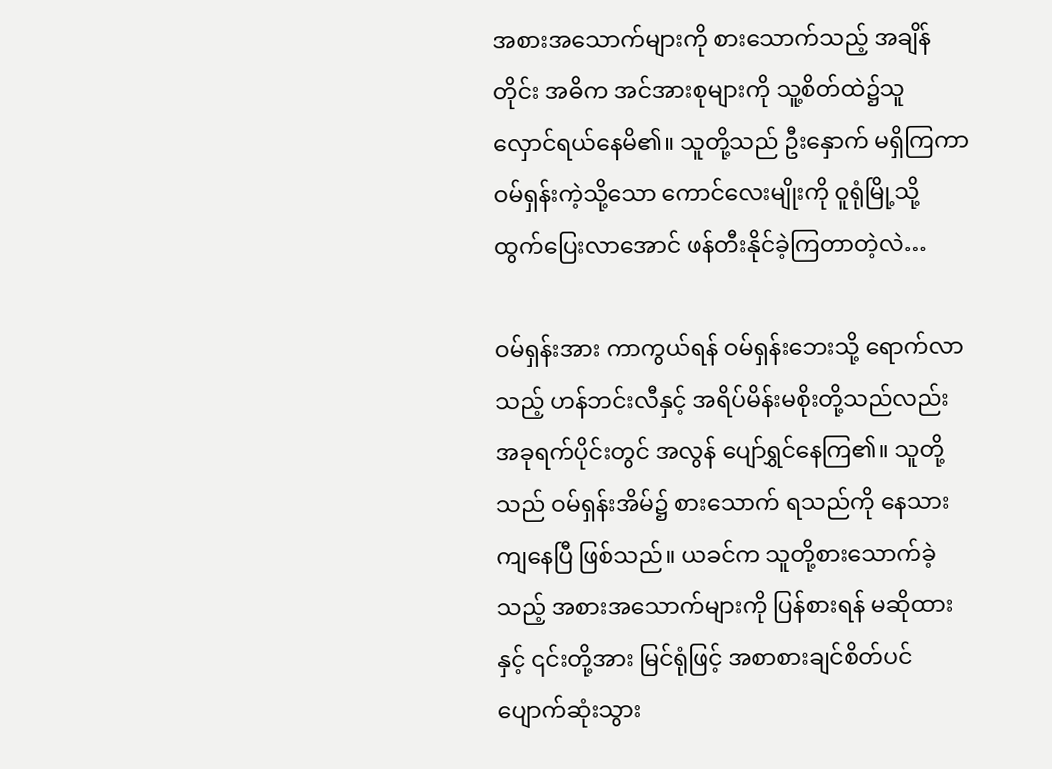အစားအသောက်များကို စားသောက်သည့် အချိန်တိုင်း အဓိက အင်အားစုများကို သူ့စိတ်ထဲ၌သူ လှောင်ရယ်နေမိ၏။ သူတို့သည် ဦးနှောက် မရှိကြကာ ဝမ်ရှန်းကဲ့သို့သော ကောင်လေးမျိုးကို ဝူရုံမြို့သို့ ထွက်ပြေးလာအောင် ဖန်တီးနိုင်ခဲ့ကြတာတဲ့လဲ…

ဝမ်ရှန်းအား ကာကွယ်ရန် ဝမ်ရှန်းဘေးသို့ ရောက်လာသည့် ဟန်ဘင်းလီနှင့် အရိပ်မိန်းမစိုးတို့သည်လည်း အခုရက်ပိုင်းတွင် အလွန် ပျော်ရွှင်နေကြ၏။ သူတို့သည် ဝမ်ရှန်းအိမ်၌ စားသောက် ရသည်ကို နေသားကျနေပြီ ဖြစ်သည်။ ယခင်က သူတို့စားသောက်ခဲ့သည့် အစားအသောက်များကို ပြန်စားရန် မဆိုထားနှင့် ၎င်းတို့အား မြင်ရုံဖြင့် အစာစားချင်စိတ်ပင် ပျောက်ဆုံးသွား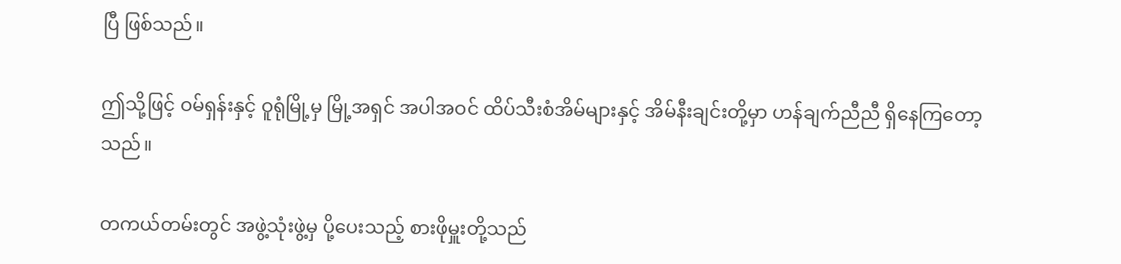ပြီ ဖြစ်သည်။

ဤသို့ဖြင့် ဝမ်ရှန်းနှင့် ဝူရုံမြို့မှ မြို့အရှင် အပါအဝင် ထိပ်သီးစံအိမ်များနှင့် အိမ်နီးချင်းတို့မှာ ဟန်ချက်ညီညီ ရှိနေကြတော့သည်။

တကယ်တမ်းတွင် အဖွဲ့သုံးဖွဲ့မှ ပို့ပေးသည့် စားဖိုမှူးတို့သည်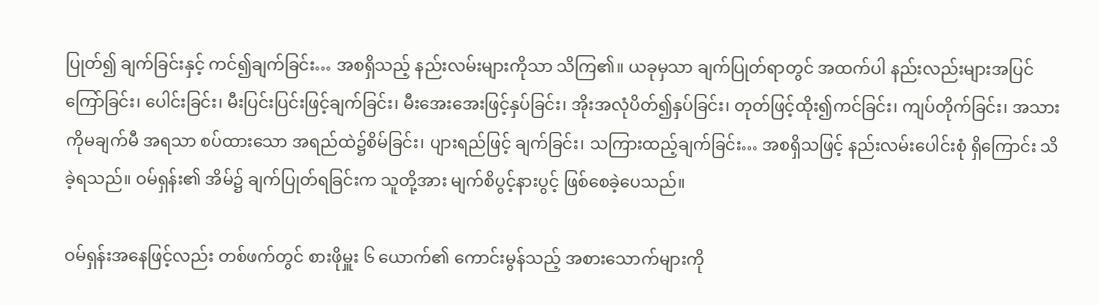ပြုတ်၍ ချက်ခြင်းနှင့် ကင်၍ချက်ခြင်း… အစရှိသည့် နည်းလမ်းများကိုသာ သိကြ၏။ ယခုမှသာ ချက်ပြုတ်ရာတွင် အထက်ပါ နည်းလည်းများအပြင် ကြော်ခြင်း၊ ပေါင်းခြင်း၊ မီးပြင်းပြင်းဖြင့်ချက်ခြင်း၊ မီးအေးအေးဖြင့်နှပ်ခြင်း၊ အိုးအလုံပိတ်၍နှပ်ခြင်း၊ တုတ်ဖြင့်ထိုး၍ကင်ခြင်း၊ ကျပ်တိုက်ခြင်း၊ အသားကိုမချက်မီ အရသာ စပ်ထားသော အရည်ထဲ၌စိမ်ခြင်း၊ ပျားရည်ဖြင့် ချက်ခြင်း၊ သကြားထည့်ချက်ခြင်း… အစရှိသဖြင့် နည်းလမ်းပေါင်းစုံ ရှိကြောင်း သိခဲ့ရသည်။ ဝမ်ရှန်း၏ အိမ်၌ ချက်ပြုတ်ရခြင်းက သူတို့အား မျက်စိပွင့်နားပွင့် ဖြစ်စေခဲ့ပေသည်။

ဝမ်ရှန်းအနေဖြင့်လည်း တစ်ဖက်တွင် စားဖိုမှူး ၆ ယောက်၏ ကောင်းမွန်သည့် အစားသောက်များကို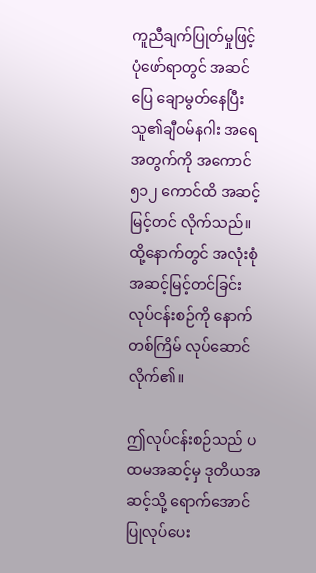ကူညီချက်ပြုတ်မှုဖြင့် ပုံဖော်ရာတွင် အဆင်ပြေ ချောမွတ်နေပြီး
သူ၏ချီဝမ်နဂါး အရေအတွက်ကို အကောင် ၅၁၂ ကောင်ထိ အဆင့်မြင့်တင် လိုက်သည်။ ထို့နောက်တွင် အလုံးစုံ အဆင့်မြင့်တင်ခြင်း လုပ်ငန်းစဉ်ကို နောက်တစ်ကြိမ် လုပ်ဆောင်လိုက်၏။

ဤလုပ်ငန်းစဉ်သည် ပထမအဆင့်မှ ဒုတိယအဆင့်သို့ ရောက်အောင် ပြုလုပ်ပေး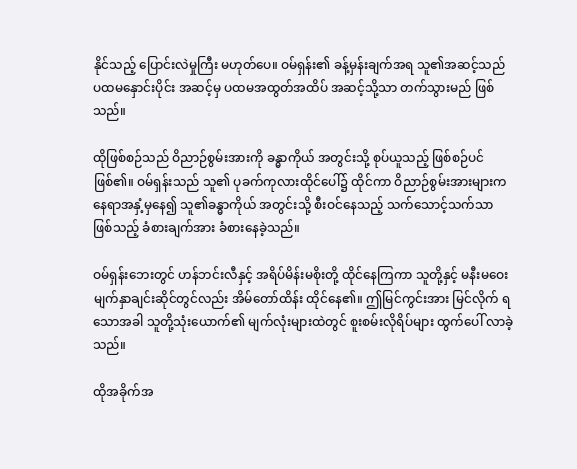နိုင်သည့် ပြောင်းလဲမှုကြီး မဟုတ်ပေ။ ဝမ်ရှန်း၏ ခန့်မှန်းချက်အရ သူ၏အဆင့်သည် ပထမနှောင်းပိုင်း အဆင့်မှ ပထမအထွတ်အထိပ် အဆင့်သို့သာ တက်သွားမည် ဖြစ်သည်။

ထိုဖြစ်စဉ်သည် ဝိညာဉ်စွမ်းအားကို ခန္ဓာကိုယ် အတွင်းသို့ စုပ်ယူသည့် ဖြစ်စဉ်ပင်ဖြစ်၏။ ဝမ်ရှန်းသည် သူ၏ ပုခက်ကုလားထိုင်ပေါ်၌ ထိုင်ကာ ဝိညာဉ်စွမ်းအားများက နေရာအနှံ့မှနေ၍ သူ၏ခန္ဓာကိုယ် အတွင်းသို့ စီးဝင်နေသည့် သက်သောင့်သက်သာ ဖြစ်သည့် ခံစားချက်အား ခံစားနေခဲ့သည်။

ဝမ်ရှန်းဘေးတွင် ဟန်ဘင်းလီနှင့် အရိပ်မိန်းမစိုးတို့ ထိုင်နေကြကာ သူတို့နှင့် မနီးမဝေး မျက်နှာချင်းဆိုင်တွင်လည်း အိမ်တော်ထိန်း ထိုင်နေ၏။ ဤမြင်ကွင်းအား မြင်လိုက် ရသောအခါ သူတို့သုံးယောက်၏ မျက်လုံးများထဲတွင် စူးစမ်းလိုရိပ်များ ထွက်ပေါ် လာခဲ့သည်။

ထိုအခိုက်အ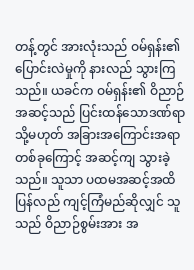တန့်တွင် အားလုံးသည် ဝမ်ရှန်း၏ ပြောင်းလဲမှုကို နားလည် သွားကြသည်။ ယခင်က ဝမ်ရှန်း၏ ဝိညာဉ်အဆင့်သည် ပြင်းထန်သောဒဏ်ရာ သို့မဟုတ် အခြားအကြောင်းအရာ တစ်ခုကြောင့် အဆင့်ကျ သွားခဲ့သည်။ သူသာ ပထမအဆင့်အထိ ပြန်လည် ကျင့်ကြံမည်ဆိုလျှင် သူသည် ဝိညာဉ်စွမ်းအား အ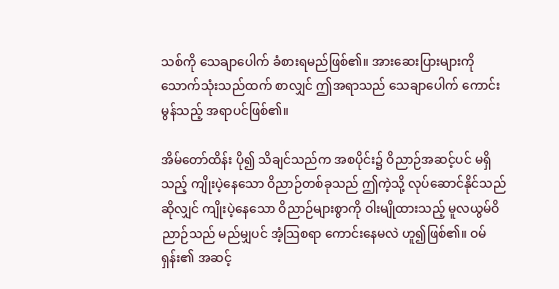သစ်ကို သေချာပေါက် ခံစားရမည်ဖြစ်၏။ အားဆေးပြားများကို သောက်သုံးသည်ထက် စာလျှင် ဤအရာသည် သေချာပေါက် ကောင်းမွန်သည့် အရာပင်ဖြစ်၏။

အိမ်တော်ထိန်း ပို၍ သိချင်သည်က အစပိုင်း၌ ဝိညာဉ်အဆင့်ပင် မရှိသည့် ကျိုးပဲ့နေသော ဝိညာဉ်တစ်ခုသည် ဤကဲ့သို့ လုပ်ဆောင်နိုင်သည် ဆိုလျှင် ကျိုးပဲ့နေသော ဝိညာဉ်များစွာကို ဝါးမျိုထားသည့် မူလယွမ်ဝိညာဉ်သည် မည်မျှပင် အံ့သြစရာ ကောင်းနေမလဲ ဟူ၍ဖြစ်၏။ ဝမ်ရှန်း၏ အဆင့်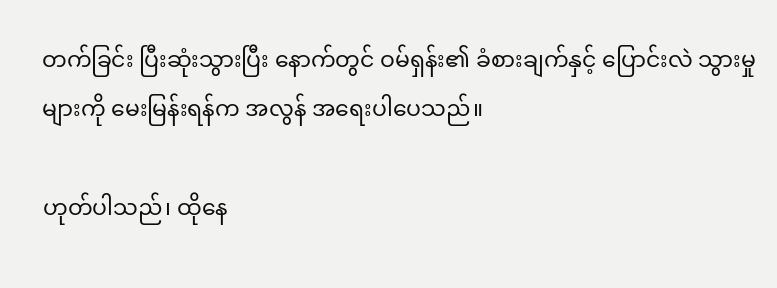တက်ခြင်း ပြီးဆုံးသွားပြီး နောက်တွင် ဝမ်ရှန်း၏ ခံစားချက်နှင့် ပြောင်းလဲ သွားမှုများကို မေးမြန်းရန်က အလွန် အရေးပါပေသည်။

ဟုတ်ပါသည်၊ ထိုနေ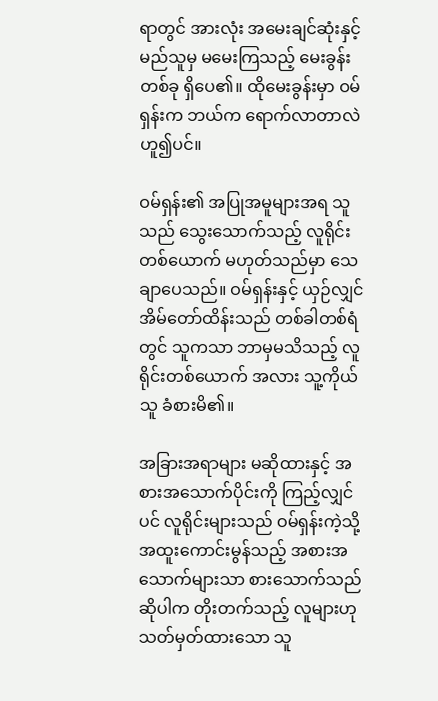ရာတွင် အားလုံး အမေးချင်ဆုံးနှင့် မည်သူမှ မမေးကြသည့် မေးခွန်းတစ်ခု ရှိပေ၏။ ထိုမေးခွန်းမှာ ဝမ်ရှန်းက ဘယ်က ရောက်လာတာလဲ ဟူ၍ပင်။

ဝမ်ရှန်း၏ အပြုအမူများအရ သူသည် သွေးသောက်သည့် လူရိုင်းတစ်ယောက် မဟုတ်သည်မှာ သေချာပေသည်။ ဝမ်ရှန်းနှင့် ယှဉ်လျှင် အိမ်တော်ထိန်းသည် တစ်ခါတစ်ရံတွင် သူကသာ ဘာမှမသိသည့် လူရိုင်းတစ်ယောက် အလား သူ့ကိုယ်သူ ခံစားမိ၏။

အခြားအရာများ မဆိုထားနှင့် အစားအသောက်ပိုင်းကို ကြည့်လျှင်ပင် လူရိုင်းများသည် ဝမ်ရှန်းကဲ့သို့ အထူးကောင်းမွန်သည့် အစားအသောက်များသာ စားသောက်သည် ဆိုပါက တိုးတက်သည့် လူများဟု သတ်မှတ်ထားသော သူ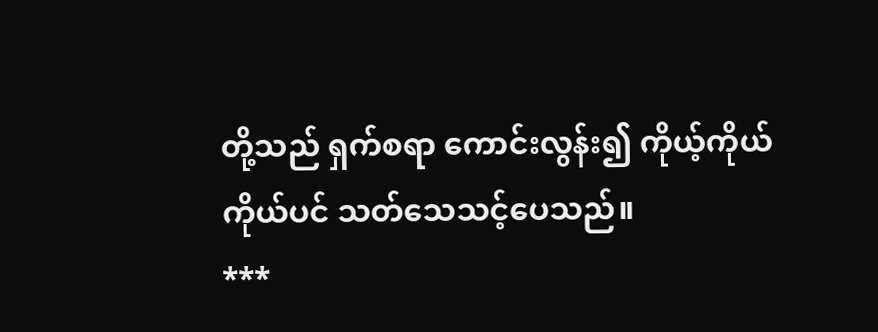တို့သည် ရှက်စရာ ကောင်းလွန်း၍ ကိုယ့်ကိုယ်ကိုယ်ပင် သတ်သေသင့်ပေသည်။
***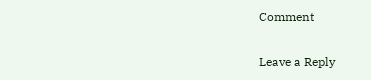Comment

Leave a Reply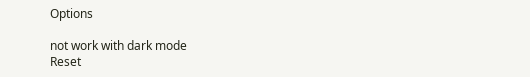Options

not work with dark mode
Reset